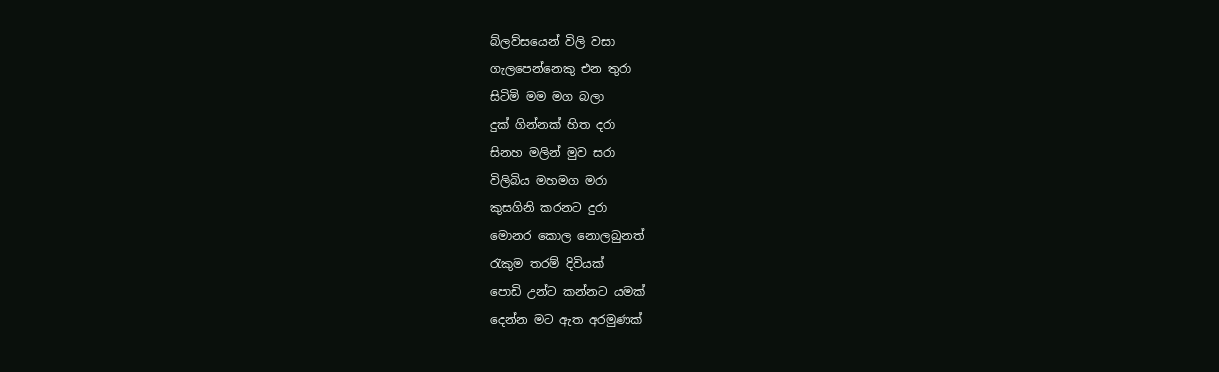බ්ලව්සයෙන් විලි වසා
ගැලපෙන්නෙකු එන තුරා
සිටිමි මම මග බලා
දුක් ගින්නක් හිත දරා
සිනහ මලින් මුව සරා
විලිබිය මහමග මරා
කුසගිනි කරනට දුරා
මොනර කොල නොලබුනත්
රැකුම තරම් දිවියක්
පොඩි උන්ට කන්නට යමක්
දෙන්න මට ඇත අරමුණක්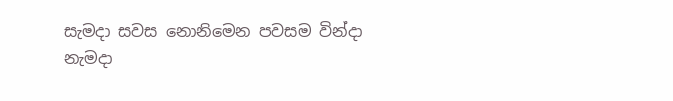සැමදා සවස නොනිමෙන පවසම වින්දා
නැමදා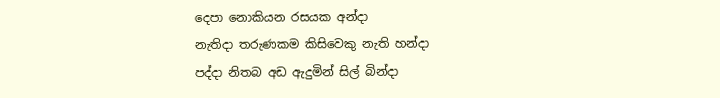දෙපා නොකියන රසයක අන්දා
නැතිදා තරුණකම කිසිවෙකු නැති හන්දා
පද්දා නිතබ අඩ ඇදුමින් සිල් බින්දා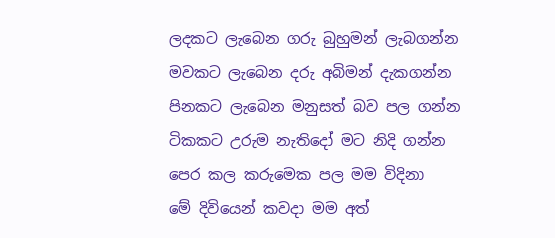ලදකට ලැබෙන ගරු බුහුමන් ලැබගන්න
මවකට ලැබෙන දරු අබිමන් දැකගන්න
පිනකට ලැබෙන මනුසත් බව පල ගන්න
ටිකකට උරුම නැතිදෝ මට නිදි ගන්න
පෙර කල කරුමෙක පල මම විදිනා
මේ දිවියෙන් කවදා මම අත්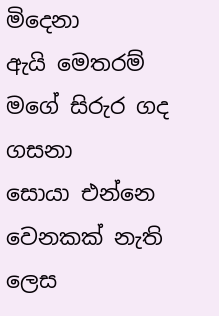මිදෙනා
ඇයි මෙතරම් මගේ සිරුර ගද ගසනා
සොයා එන්නෙ වෙනකක් නැති ලෙස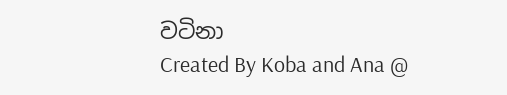වටිනා
Created By Koba and Ana @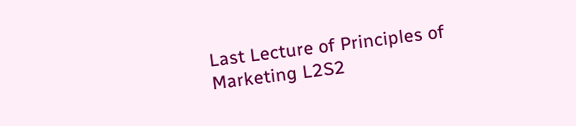Last Lecture of Principles of Marketing L2S2